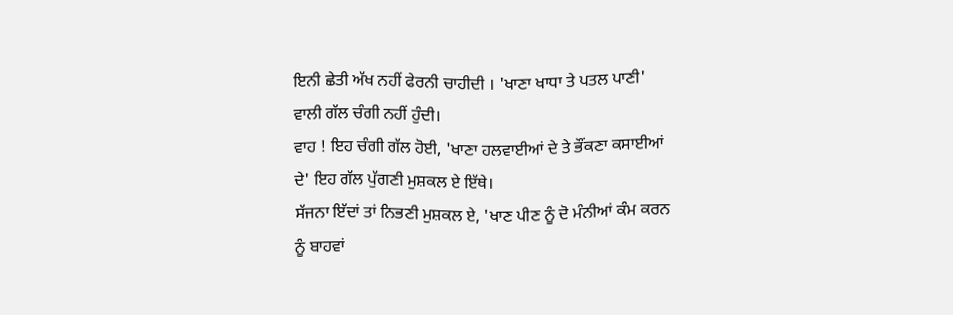ਇਨੀ ਛੇਤੀ ਅੱਖ ਨਹੀਂ ਫੇਰਨੀ ਚਾਹੀਦੀ । 'ਖਾਣਾ ਖਾਧਾ ਤੇ ਪਤਲ ਪਾਣੀ' ਵਾਲੀ ਗੱਲ ਚੰਗੀ ਨਹੀਂ ਹੁੰਦੀ।
ਵਾਹ ! ਇਹ ਚੰਗੀ ਗੱਲ ਹੋਈ, 'ਖਾਣਾ ਹਲਵਾਈਆਂ ਦੇ ਤੇ ਭੌਂਕਣਾ ਕਸਾਈਆਂ ਦੇ' ਇਹ ਗੱਲ ਪੁੱਗਣੀ ਮੁਸ਼ਕਲ ਏ ਇੱਥੇ।
ਸੱਜਨਾ ਇੱਦਾਂ ਤਾਂ ਨਿਭਣੀ ਮੁਸ਼ਕਲ ਏ, 'ਖਾਣ ਪੀਣ ਨੂੰ ਦੋ ਮੰਨੀਆਂ ਕੰਮ ਕਰਨ ਨੂੰ ਬਾਹਵਾਂ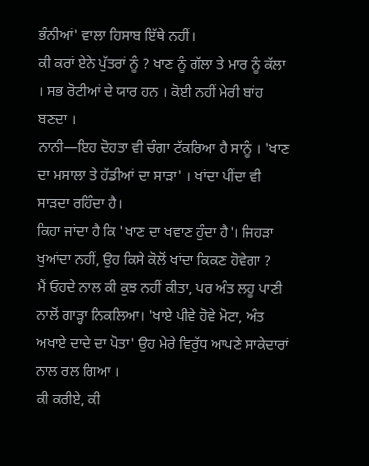ਭੰਨੀਆਂ' ਵਾਲਾ ਹਿਸਾਬ ਇੱਥੇ ਨਹੀਂ।
ਕੀ ਕਰਾਂ ਏਨੇ ਪੁੱਤਰਾਂ ਨੂੰ ? ਖਾਣ ਨੂੰ ਗੱਲਾ ਤੇ ਮਾਰ ਨੂੰ ਕੱਲਾ । ਸਭ ਰੋਟੀਆਂ ਦੇ ਯਾਰ ਹਨ । ਕੋਈ ਨਹੀਂ ਮੇਰੀ ਬਾਂਹ ਬਣਦਾ ।
ਨਾਨੀ—ਇਹ ਦੋਹਤਾ ਵੀ ਚੰਗਾ ਟੱਕਰਿਆ ਹੈ ਸਾਨੂੰ । 'ਖਾਣ ਦਾ ਮਸਾਲਾ ਤੇ ਹੱਡੀਆਂ ਦਾ ਸਾੜਾ' । ਖਾਂਦਾ ਪੀਂਦਾ ਵੀ ਸਾੜਦਾ ਰਹਿੰਦਾ ਹੈ।
ਕਿਹਾ ਜਾਂਦਾ ਹੈ ਕਿ 'ਖਾਣ ਦਾ ਖਵਾਣ ਹੁੰਦਾ ਹੈ'। ਜਿਹੜਾ ਖੁਆਂਦਾ ਨਹੀਂ, ਉਹ ਕਿਸੇ ਕੋਲੋਂ ਖਾਂਦਾ ਕਿਕਣ ਹੋਵੇਗਾ ?
ਮੈਂ ਓਹਦੇ ਨਾਲ ਕੀ ਕੁਝ ਨਹੀਂ ਕੀਤਾ, ਪਰ ਅੰਤ ਲਹੂ ਪਾਣੀ ਨਾਲੋਂ ਗਾੜ੍ਹਾ ਨਿਕਲਿਆ। 'ਖਾਏ ਪੀਵੇ ਹੋਵੇ ਮੋਟਾ, ਅੰਤ ਅਖਾਏ ਦਾਦੇ ਦਾ ਪੋਤਾ' ਉਹ ਮੇਰੇ ਵਿਰੁੱਧ ਆਪਣੇ ਸਾਕੇਦਾਰਾਂ ਨਾਲ ਰਲ ਗਿਆ ।
ਕੀ ਕਰੀਏ, ਕੀ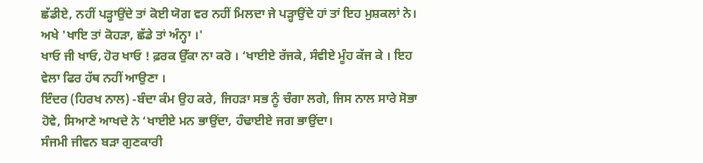ਛੱਡੀਏ, ਨਹੀਂ ਪੜ੍ਹਾਉਂਦੇ ਤਾਂ ਕੋਈ ਯੋਗ ਵਰ ਨਹੀਂ ਮਿਲਦਾ ਜੇ ਪੜ੍ਹਾਉਂਦੇ ਹਾਂ ਤਾਂ ਇਹ ਮੁਸ਼ਕਲਾਂ ਨੇ। ਅਖੇ 'ਖਾਇ ਤਾਂ ਕੋਹੜਾ, ਛੱਡੇ ਤਾਂ ਅੰਨ੍ਹਾ ।'
ਖਾਓ ਜੀ ਖਾਓ, ਹੋਰ ਖਾਓ ! ਫ਼ਰਕ ਉੱਕਾ ਨਾ ਕਰੋ । ‘ਖਾਈਏ ਰੱਜਕੇ, ਸੰਵੀਏ ਮੂੰਹ ਕੱਜ ਕੇ । ਇਹ ਵੇਲਾ ਫਿਰ ਹੱਥ ਨਹੀਂ ਆਉਣਾ ।
ਇੰਦਰ (ਹਿਰਖ ਨਾਲ) -ਬੰਦਾ ਕੰਮ ਉਹ ਕਰੇ, ਜਿਹੜਾ ਸਭ ਨੂੰ ਚੰਗਾ ਲਗੇ, ਜਿਸ ਨਾਲ ਸਾਰੇ ਸੋਭਾ ਹੋਵੇ, ਸਿਆਣੇ ਆਖਦੇ ਨੇ ‘ਖਾਈਏ ਮਨ ਭਾਉਂਦਾ, ਹੰਢਾਈਏ ਜਗ ਭਾਉਂਦਾ।
ਸੰਜਮੀ ਜੀਵਨ ਬੜਾ ਗੁਣਕਾਰੀ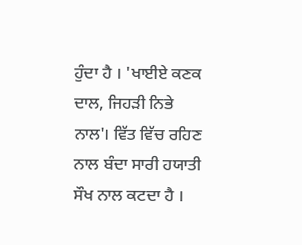ਹੁੰਦਾ ਹੈ । 'ਖਾਈਏ ਕਣਕ ਦਾਲ, ਜਿਹੜੀ ਨਿਭੇ ਨਾਲ'। ਵਿੱਤ ਵਿੱਚ ਰਹਿਣ ਨਾਲ ਬੰਦਾ ਸਾਰੀ ਹਯਾਤੀ ਸੌਖ ਨਾਲ ਕਟਦਾ ਹੈ ।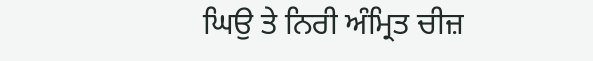ਘਿਉ ਤੇ ਨਿਰੀ ਅੰਮ੍ਰਿਤ ਚੀਜ਼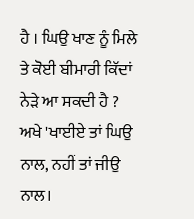ਹੈ । ਘਿਉ ਖਾਣ ਨੂੰ ਮਿਲੇ ਤੇ ਕੋਈ ਬੀਮਾਰੀ ਕਿੱਦਾਂ ਨੇੜੇ ਆ ਸਕਦੀ ਹੈ ? ਅਖੇ 'ਖਾਈਏ ਤਾਂ ਘਿਉ ਨਾਲ, ਨਹੀਂ ਤਾਂ ਜੀਉ ਨਾਲ।